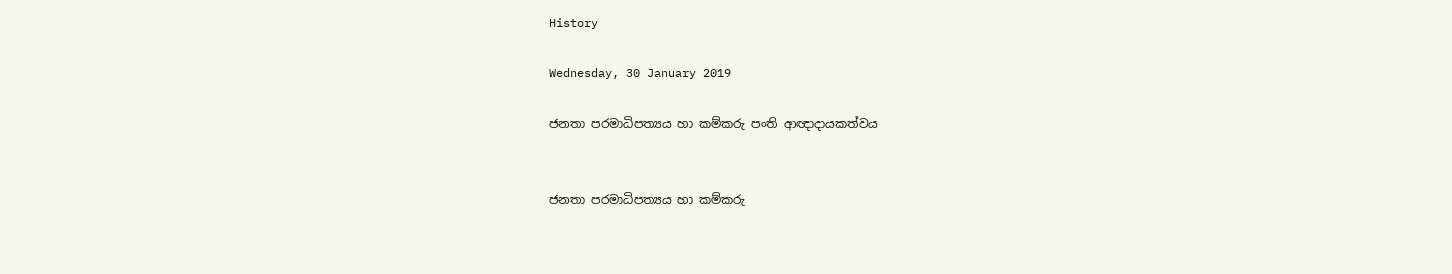History

Wednesday, 30 January 2019

ජනතා පරමාධිපත්‍යය හා කම්කරු පංති ආඥාදායකත්වය


ජනතා පරමාධිපත්‍යය හා කම්කරු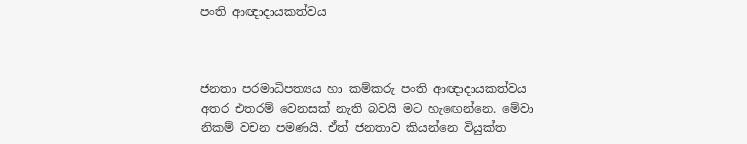පංති ආඥාදායකත්වය



ජනතා පරමාධිපත්‍යය හා කම්කරු පංති ආඥාදායකත්වය අතර එතරම් වෙනසක් නැති බවයි මට හැඟෙන්නෙ. මේවා නිකම් වචන පමණයි. ඒත් ජනතාව කියන්නෙ වියුක්ත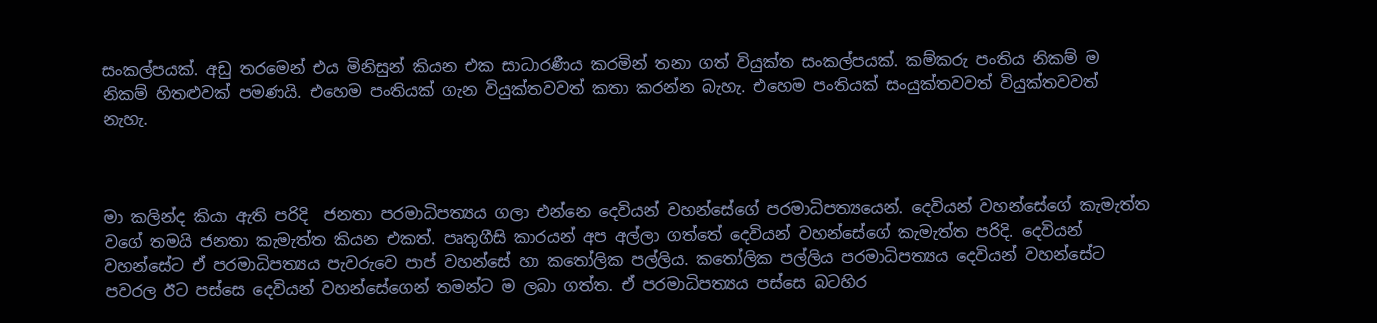සංකල්පයක්. අඩු තරමෙන් එය මිනිසුන් කියන එක සාධාරණීය කරමින් තනා ගත් වියුක්ත සංකල්පයක්. කම්කරු පංතිය නිකම් ම නිකම් හිතළුවක් පමණයි. එහෙම පංතියක් ගැන වියුක්තවවත් කතා කරන්න බැහැ. එහෙම පංතියක් සංයුක්තවවත් වියුක්තවවත් නැහැ.



මා කලින්ද කියා ඇති පරිදි  ජනතා පරමාධිපත්‍යය ගලා එන්නෙ දෙවියන් වහන්සේගේ පරමාධිපත්‍යයෙන්. දෙවියන් වහන්සේගේ කැමැත්ත වගේ තමයි ජනතා කැමැත්ත කියන එකත්. පෘතුගීසි කාරයන් අප අල්ලා ගත්තේ දෙවියන් වහන්සේගේ කැමැත්ත පරිදි. දෙවියන් වහන්සේට ඒ පරමාධිපත්‍යය පැවරුවෙ පාප් වහන්සේ හා කතෝලික පල්ලිය. කතෝලික පල්ලිය පරමාධිපත්‍යය දෙවියන් වහන්සේට පවරල ඊට පස්සෙ දෙවියන් වහන්සේගෙන් තමන්ට ම ලබා ගත්ත. ඒ පරමාධිපත්‍යය පස්සෙ බටහිර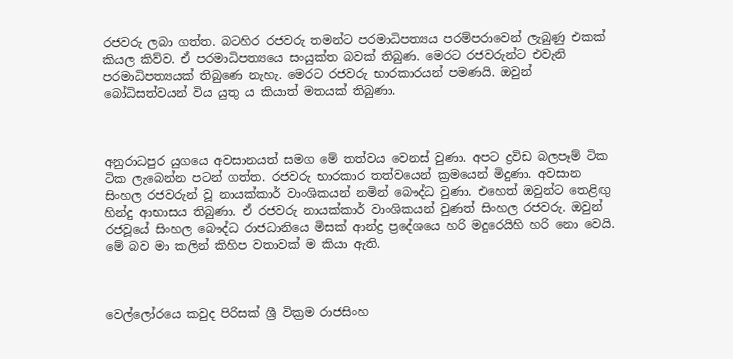රජවරු ලබා ගත්ත. බටහිර රජවරු තමන්ට පරමාධිපත්‍යය පරම්පරාවෙන් ලැබුණු එකක් කියල කිව්ව. ඒ පරමාධිපත්‍යයෙ සංයුක්ත බවක් තිබුණ. මෙරට රජවරුන්ට එවැනි පරමාධිපත්‍යයක් තිබුණෙ නැහැ. මෙරට රජවරු භාරකාරයන් පමණයි. ඔවුන් බෝධිසත්වයන් විය යුතු ය කියාත් මතයක් තිබුණා.



අනුරාධපුර යුගයෙ අවසානයත් සමග මේ තත්වය වෙනස් වුණා. අපට ද්‍රවිඩ බලපෑම් ටික ටික ලැබෙන්න පටන් ගත්ත. රජවරු භාරකාර තත්වයෙන් ක්‍රමයෙන් මිදුණා. අවසාන සිංහල රජවරුන් වූ නායක්කාර් වාංශිකයන් නමින් බෞද්ධ වුණා. එහෙත් ඔවුන්ට තෙළිඟු හින්දු ආභාසය තිබුණා. ඒ රජවරු නායක්කාර් වාංශිකයන් වුණත් සිංහල රජවරු. ඔවුන් රජවූයේ සිංහල බෞද්ධ රාජධානියෙ මිසක් ආන්ද්‍ර ප්‍රදේශයෙ හරි මදුරෙයිහි හරි නො වෙයි. මේ බව මා කලින් කිහිප වතාවක් ම කියා ඇති.



වෙල්ලෝරයෙ කවුද පිරිසක් ශ්‍රී වික්‍රම රාජසිංහ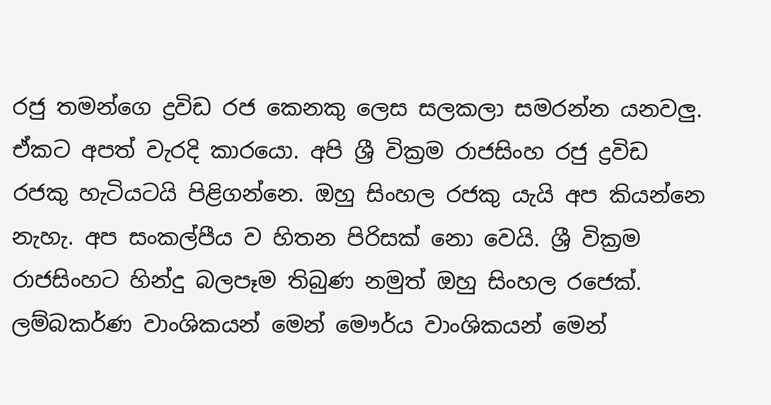රජු තමන්ගෙ ද්‍රවිඩ රජ කෙනකු ලෙස සලකලා සමරන්න යනවලු. ඒකට අපත් වැරදි කාරයො. අපි ශ්‍රී වික්‍රම රාජසිංහ රජු ද්‍රවිඩ රජකු හැටියටයි පිළිගන්නෙ. ඔහු සිංහල රජකු යැයි අප කියන්නෙ නැහැ. අප සංකල්පීය ව හිතන පිරිසක් නො වෙයි. ශ්‍රී වික්‍රම රාජසිංහට හින්දු බලපෑම තිබුණ නමුත් ඔහු සිංහල රජෙක්. ලම්බකර්ණ වාංශිකයන් මෙන් මෞර්ය වාංශිකයන් මෙන්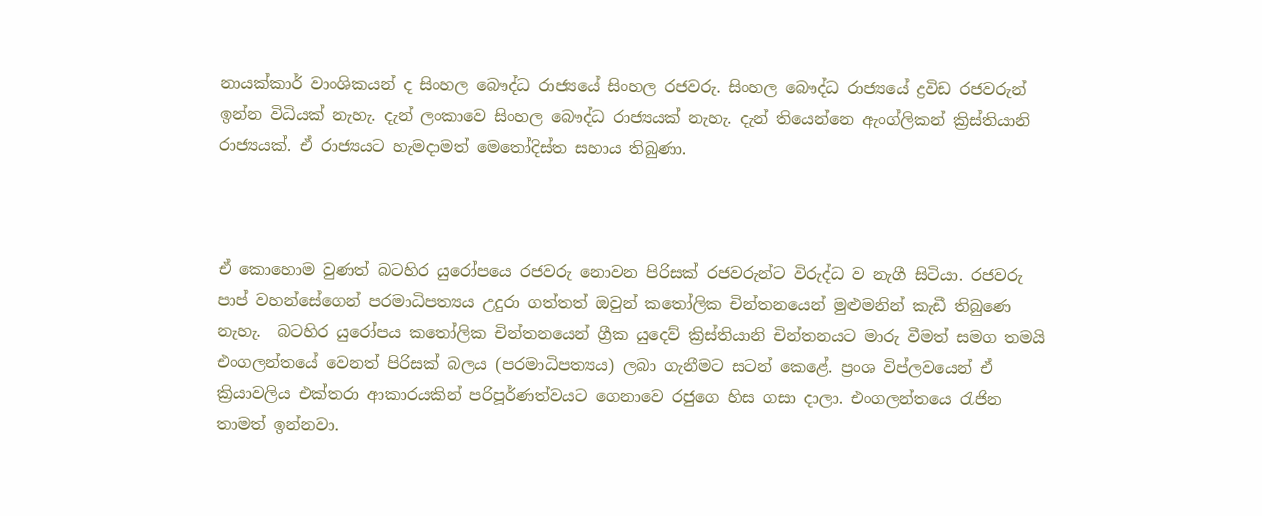නායක්කාර් වාංශිකයන් ද සිංහල බෞද්ධ රාජ්‍යයේ සිංහල රජවරු. සිංහල බෞද්ධ රාජ්‍යයේ ද්‍රවිඩ රජවරුන් ඉන්න විධියක් නැහැ. දැන් ලංකාවෙ සිංහල බෞද්ධ රාජ්‍යයක් නැහැ. දැන් තියෙන්නෙ ඇංග්ලිකන් ක්‍රිස්තියානි රාජ්‍යයක්. ඒ රාජ්‍යයට හැමදාමත් මෙතෝදිස්ත සහාය තිබුණා.



ඒ කොහොම වුණත් බටහිර යුරෝපයෙ රජවරු නොවන පිරිසක් රජවරුන්ට විරුද්ධ ව නැගී සිටියා. රජවරු පාප් වහන්සේගෙන් පරමාධිපත්‍යය උදුරා ගත්තත් ඔවුන් කතෝලික චින්තනයෙන් මුළුමනින් කැඩී තිබුණෙ නැහැ.  බටහිර යුරෝපය කතෝලික චින්තනයෙන් ග්‍රීක යුදෙව් ක්‍රිස්තියානි චින්තනයට මාරු වීමත් සමග තමයි එංගලන්තයේ වෙනත් පිරිසක් බලය (පරමාධිපත්‍යය) ලබා ගැනීමට සටන් කෙළේ. ප්‍රංශ විප්ලවයෙන් ඒ ක්‍රියාවලිය එක්තරා ආකාරයකින් පරිපූර්ණත්වයට ගෙනාවෙ රජුගෙ හිස ගසා දාලා. එංගලන්තයෙ රැජින තාමත් ඉන්නවා.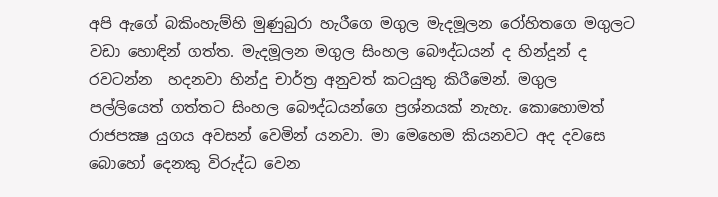අපි ඇගේ බකිංහැම්හි මුණුබුරා හැරීගෙ මගුල මැදමූලන රෝහිතගෙ මගුලට වඩා හොඳින් ගත්ත. මැදමූලන මගුල සිංහල බෞද්ධයන් ද හින්දූන් ද රවටන්න  හදනවා හින්දු චාර්ත්‍ර අනුවත් කටයුතු කිරීමෙන්. මගුල පල්ලියෙත් ගත්තට සිංහල බෞද්ධයන්ගෙ ප්‍රශ්නයක් නැහැ. කොහොමත් රාජපක්‍ෂ යුගය අවසන් වෙමින් යනවා. මා මෙහෙම කියනවට අද දවසෙ බොහෝ දෙනකු විරුද්ධ වෙන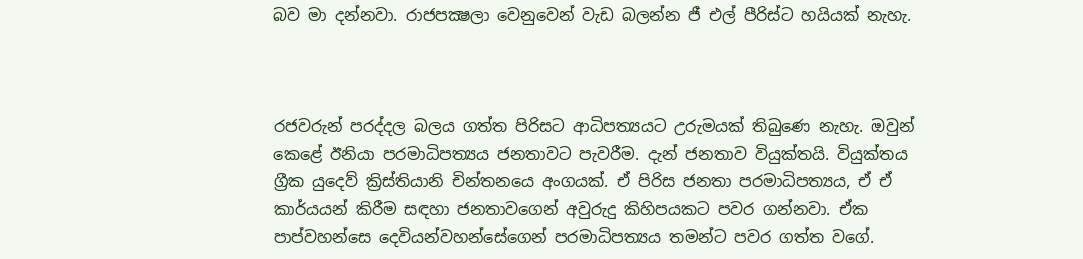බව මා දන්නවා. රාජපක්‍ෂලා වෙනුවෙන් වැඩ බලන්න ජී එල් පීරිස්ට හයියක් නැහැ.



රජවරුන් පරද්දල බලය ගත්ත පිරිසට ආධිපත්‍යයට උරුමයක් තිබුණෙ නැහැ. ඔවුන් කෙළේ ඊනියා පරමාධිපත්‍යය ජනතාවට පැවරීම. දැන් ජනතාව වියුක්තයි. වියුක්තය ග්‍රීක යුදෙව් ක්‍රිස්තියානි චින්තනයෙ අංගයක්. ඒ පිරිස ජනතා පරමාධිපත්‍යය, ඒ ඒ කාර්යයන් කිරීම සඳහා ජනතාවගෙන් අවුරුදු කිහිපයකට පවර ගන්නවා. ඒක පාප්වහන්සෙ දෙවියන්වහන්සේගෙන් පරමාධිපත්‍යය තමන්ට පවර ගත්ත වගේ.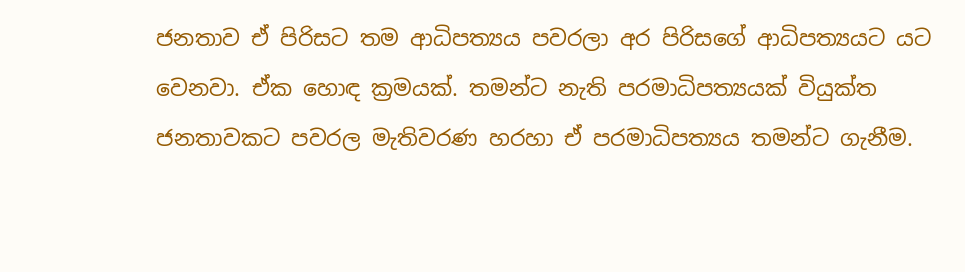ජනතාව ඒ පිරිසට තම ආධිපත්‍යය පවරලා අර පිරිසගේ ආධිපත්‍යයට යට වෙනවා. ඒක හොඳ ක්‍රමයක්. තමන්ට නැති පරමාධිපත්‍යයක් වියුක්ත ජනතාවකට පවරල මැතිවරණ හරහා ඒ පරමාධිපත්‍යය තමන්ට ගැනීම.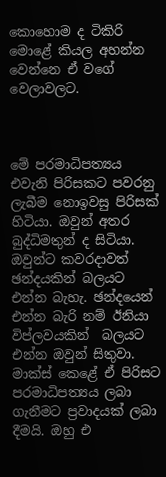කොහොම ද ටිකිරි මොළේ කියල අහන්න වෙන්නෙ ඒ වගේ වෙලාවලට.



මේ පරමාධිපත්‍යය එවැනි පිරිසකට පවරනු ලැබීම නොඉවසු පිරිසක් හිටියා. ඔවුන් අතර බුද්ධිමතුන් ද සිටියා. ඔවුන්ට කවරදාවත් ඡන්දයකින් බලයට එන්න බැහැ. ඡන්දයෙන් එන්න බැරි නම් ඊනියා විප්ලවයකින්  බලයට එන්න ඔවුන් සිතුවා. මාක්ස් කෙළේ ඒ පිරිසට පරමාධිපත්‍යය ලබා ගැනීමට ප්‍රවාදයක් ලබා දීමයි. ඔහු එ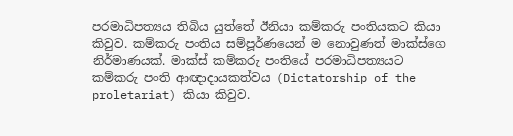පරමාධිපත්‍යය තිබිය යුත්තේ ඊනියා කම්කරු පංතියකට කියා කිවුව. කම්කරු පංතිය සම්පූර්ණයෙන් ම නොවුණත් මාක්ස්ගෙ නිර්මාණයක්. මාක්ස් කම්කරු පංතියේ පරමාධිපත්‍යයට කම්කරු පංති ආඥාදායකත්වය (Dictatorship of the proletariat) කියා කිවුව.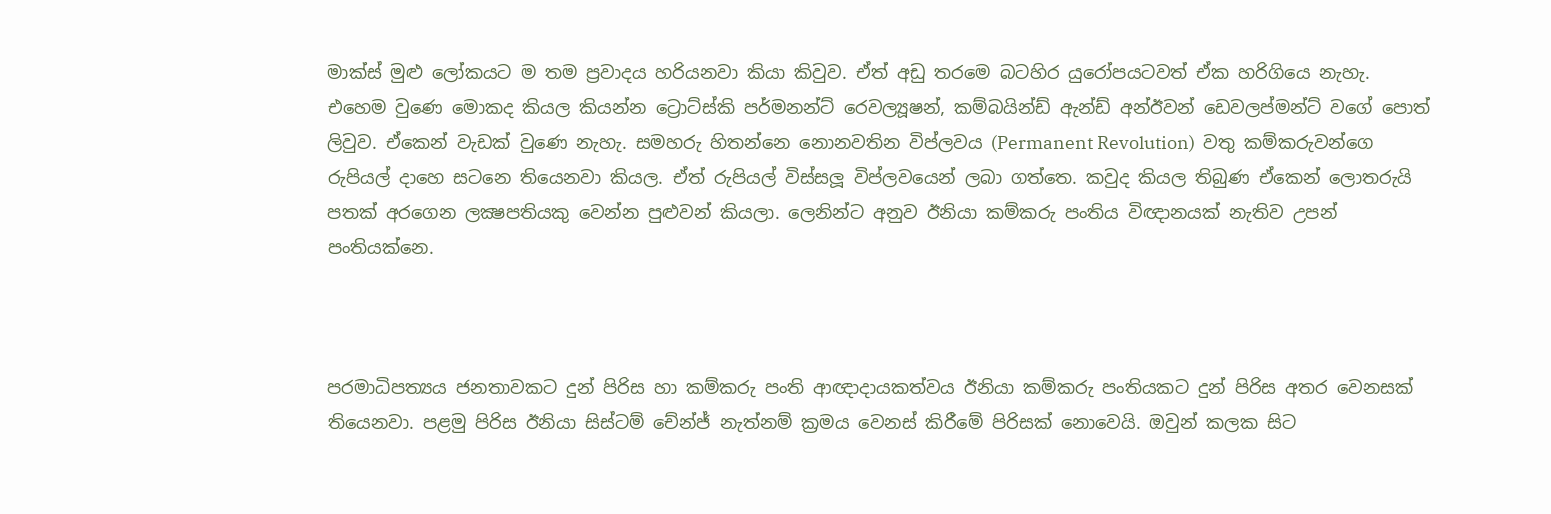මාක්ස් මුළු ලෝකයට ම තම ප්‍රවාදය හරියනවා කියා කිවුව. ඒත් අඩු තරමෙ බටහිර යුරෝපයටවත් ඒක හරිගියෙ නැහැ. එහෙම වුණෙ මොකද කියල කියන්න ට්‍රොට්ස්කි පර්මනන්ට් රෙවල්‍යූෂන්, කම්බයින්ඩ් ඇන්ඩ් අන්ඊවන් ඩෙවලප්මන්ට් වගේ පොත් ලිවුව. ඒකෙන් වැඩක් වුණෙ නැහැ. සමහරු හිතන්නෙ නොනවතින විප්ලවය (Permanent Revolution)  වතු කම්කරුවන්ගෙ රුපියල් දාහෙ සටනෙ තියෙනවා කියල. ඒත් රුපියල් විස්සලූ විප්ලවයෙන් ලබා ගත්තෙ. කවුද කියල තිබුණ ඒකෙන් ලොතරුයි පතක් අරගෙන ලක්‍ෂපතියකු වෙන්න පුළුවන් කියලා. ලෙනින්ට අනුව ඊනියා කම්කරු පංතිය විඥානයක් නැතිව උපන් පංතියක්නෙ.



පරමාධිපත්‍යය ජනතාවකට දුන් පිරිස හා කම්කරු පංති ආඥාදායකත්වය ඊනියා කම්කරු පංතියකට දුන් පිරිස අතර වෙනසක් තියෙනවා. පළමු පිරිස ඊනියා සිස්ටම් චේන්ජ් නැත්නම් ක්‍රමය වෙනස් කිරීමේ පිරිසක් නොවෙයි. ඔවුන් කලක සිට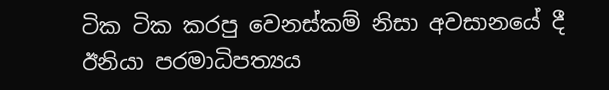ටික ටික කරපු වෙනස්කම් නිසා අවසානයේ දී ඊනියා පරමාධිපත්‍යය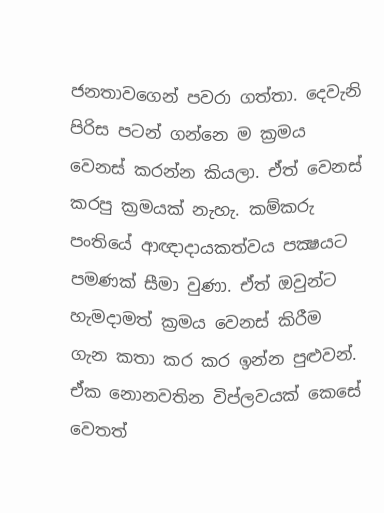ජනතාවගෙන් පවරා ගත්තා. දෙවැනි පිරිස පටන් ගන්නෙ ම ක්‍රමය වෙනස් කරන්න කියලා. ඒත් වෙනස් කරපු ක්‍රමයක් නැහැ. කම්කරු පංතියේ ආඥාදායකත්වය පක්‍ෂයට පමණක් සීමා වුණා. ඒත් ඔවුන්ට හැමදාමත් ක්‍රමය වෙනස් කිරීම ගැන කතා කර කර ඉන්න පුළුවන්. ඒක නොනවතින විප්ලවයක් කෙසේ වෙතත්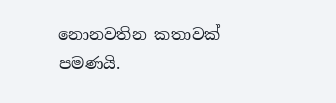නොනවතින කතාවක් පමණයි.